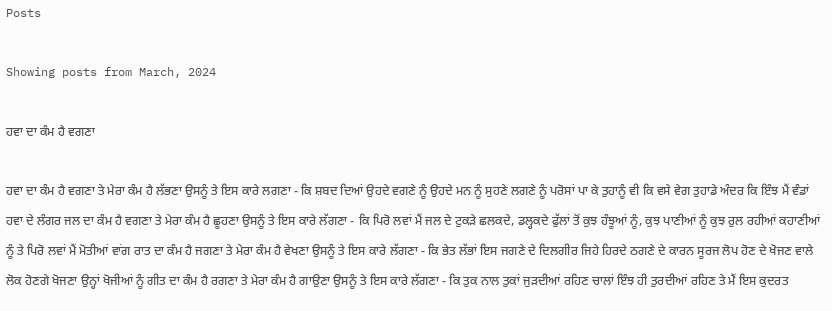Posts

Showing posts from March, 2024

ਹਵਾ ਦਾ ਕੰਮ ਹੈ ਵਗਣਾ

ਹਵਾ ਦਾ ਕੰਮ ਹੈ ਵਗਣਾ ਤੇ ਮੇਰਾ ਕੰਮ ਹੈ ਲੱਭਣਾ ਉਸਨੂੰ ਤੇ ਇਸ ਕਾਰੇ ਲਗਣਾ - ਕਿ ਸ਼ਬਦ ਦਿਆਂ ਉਹਦੇ ਵਗਣੇ ਨੂੰ ਉਹਦੇ ਮਨ ਨੂੰ ਸੁਹਣੇ ਲਗਣੇ ਨੂੰ ਪਰੋਸਾਂ ਪਾ ਕੇ ਤੁਹਾਨੂੰ ਵੀ ਕਿ ਵਸੇ ਵੇਗ ਤੁਹਾਡੇ ਅੰਦਰ ਕਿ ਇੰਝ ਮੈਂ ਵੰਡਾਂ ਹਵਾ ਦੇ ਲੰਗਰ ਜਲ ਦਾ ਕੰਮ ਹੈ ਵਗਣਾ ਤੇ ਮੇਰਾ ਕੰਮ ਹੈ ਛੂਹਣਾ ਉਸਨੂੰ ਤੇ ਇਸ ਕਾਰੇ ਲੱਗਣਾ - ਕਿ ਪਿਰੋ ਲਵਾਂ ਮੈਂ ਜਲ ਦੇ ਟੁਕੜੇ ਛਲਕਦੇ, ਡਲ੍ਹਕਦੇ ਫੁੱਲਾਂ ਤੋਂ ਕੁਝ ਹੰਝੂਆਂ ਨੂੰ, ਕੁਝ ਪਾਣੀਆਂ ਨੂੰ ਕੁਝ ਰੁਲ ਰਹੀਆਂ ਕਹਾਣੀਆਂ ਨੂੰ ਤੇ ਪਿਰੋ ਲਵਾਂ ਮੈਂ ਮੋਤੀਆਂ ਵਾਂਗ ਰਾਤ ਦਾ ਕੰਮ ਹੈ ਜਗਣਾ ਤੇ ਮੇਰਾ ਕੰਮ ਹੈ ਵੇਖਣਾ ਉਸਨੂੰ ਤੇ ਇਸ ਕਾਰੇ ਲੱਗਣਾ - ਕਿ ਭੇਤ ਲੱਭਾਂ ਇਸ ਜਗਣੇ ਦੇ ਦਿਲਗੀਰ ਜਿਹੇ ਹਿਰਦੇ ਠਗਣੇ ਦੇ ਕਾਰਨ ਸੂਰਜ ਲੋਪ ਹੋਣ ਦੇ ਖੋਜਣ ਵਾਲੇ ਲੋਕ ਹੋਣਗੇ ਖੋਜਣਾ ਉਨ੍ਹਾਂ ਖੋਜੀਆਂ ਨੂੰ ਗੀਤ ਦਾ ਕੰਮ ਹੈ ਰਗਣਾ ਤੇ ਮੇਰਾ ਕੰਮ ਹੈ ਗਾਉਣਾ ਉਸਨੂੰ ਤੇ ਇਸ ਕਾਰੇ ਲੱਗਣਾ - ਕਿ ਤੁਕ ਨਾਲ ਤੁਕਾਂ ਜੁੜਦੀਆਂ ਰਹਿਣ ਚਾਲਾਂ ਇੰਝ ਹੀ ਤੁਰਦੀਆਂ ਰਹਿਣ ਤੇ ਮੈਂ ਇਸ ਕੁਦਰਤ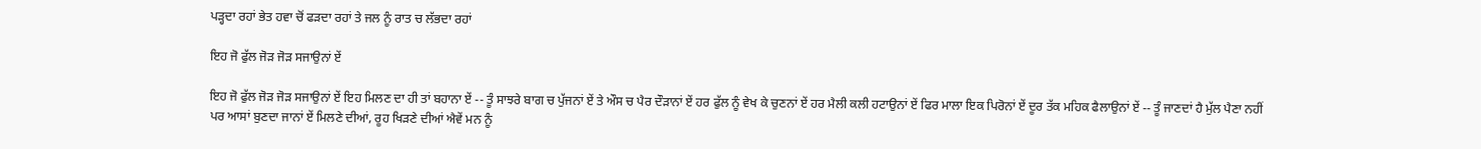ਪੜ੍ਹਦਾ ਰਹਾਂ ਭੇਤ ਹਵਾ ਚੋਂ ਫੜਦਾ ਰਹਾਂ ਤੇ ਜਲ ਨੂੰ ਰਾਤ ਚ ਲੱਭਦਾ ਰਹਾਂ

ਇਹ ਜੋ ਫੁੱਲ ਜੋੜ ਜੋੜ ਸਜਾਉਨਾਂ ਏਂ

ਇਹ ਜੋ ਫੁੱਲ ਜੋੜ ਜੋੜ ਸਜਾਉਨਾਂ ਏਂ ਇਹ ਮਿਲਣ ਦਾ ਹੀ ਤਾਂ ਬਹਾਨਾ ਏਂ -- ਤੂੰ ਸਾਝਰੇ ਬਾਗ ਚ ਪੁੱਜਨਾਂ ਏਂ ਤੇ ਔਸ ਚ ਪੈਰ ਦੌੜਾਨਾਂ ਏਂ ਹਰ ਫੁੱਲ ਨੂੰ ਵੇਖ ਕੇ ਚੁਣਨਾਂ ਏਂ ਹਰ ਮੈਲੀ ਕਲੀ ਹਟਾਉਨਾਂ ਏਂ ਫਿਰ ਮਾਲਾ ਇਕ ਪਿਰੋਨਾਂ ਏਂ ਦੂਰ ਤੱਕ ਮਹਿਕ ਫੈਲਾਉਨਾਂ ਏਂ -- ਤੂੰ ਜਾਣਦਾਂ ਹੈ ਮੁੱਲ ਪੈਣਾ ਨਹੀਂ ਪਰ ਆਸਾਂ ਬੁਣਦਾ ਜਾਨਾਂ ਏਂ ਮਿਲਣੇ ਦੀਆਂ, ਰੂਹ ਖਿੜਣੇ ਦੀਆਂ ਐਵੇਂ ਮਨ ਨੂੰ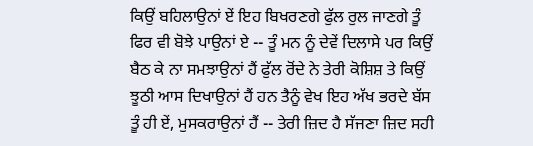ਕਿਉਂ ਬਹਿਲਾਉਨਾਂ ਏਂ ਇਹ ਬਿਖਰਣਗੇ ਫੁੱਲ ਰੁਲ ਜਾਣਗੇ ਤੂੰ ਫਿਰ ਵੀ ਬੋਝੇ ਪਾਉਨਾਂ ਏ -- ਤੂੰ ਮਨ ਨੂੰ ਦੇਵੇਂ ਦਿਲਾਸੇ ਪਰ ਕਿਉਂ ਬੈਠ ਕੇ ਨਾ ਸਮਝਾਉਨਾਂ ਹੈਂ ਫੁੱਲ ਰੋਂਦੇ ਨੇ ਤੇਰੀ ਕੋਸ਼ਿਸ਼ ਤੇ ਕਿਉਂ ਝੂਠੀ ਆਸ ਦਿਖਾਉਨਾਂ ਹੈਂ ਹਨ ਤੈਨੂੰ ਵੇਖ ਇਹ ਅੱਖ ਭਰਦੇ ਬੱਸ ਤੂੰ ਹੀ ਏਂ, ਮੁਸਕਰਾਉਨਾਂ ਹੈਂ -- ਤੇਰੀ ਜ਼ਿਦ ਹੈ ਸੱਜਣਾ ਜ਼ਿਦ ਸਹੀ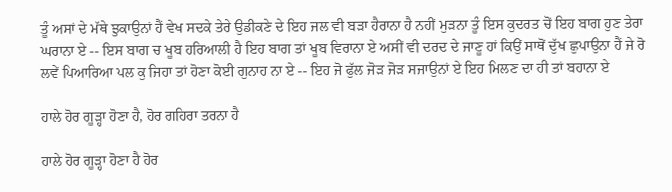ਤੂੰ ਅਸਾਂ ਦੇ ਮੱਥੇ ਝੁਕਾਉਨਾਂ ਹੈਂ ਵੇਖ ਸਦਕੇ ਤੇਰੇ ਉਡੀਕਣੇ ਦੇ ਇਹ ਜਲ ਵੀ ਬੜਾ ਹੈਰਾਨਾ ਹੈ ਨਹੀਂ ਮੁੜਨਾ ਤੂੰ ਇਸ ਕੁਦਰਤ ਚੋਂ ਇਹ ਬਾਗ ਹੁਣ ਤੇਰਾ ਘਰਾਨਾ ਏ -- ਇਸ ਬਾਗ ਚ ਖੂਬ ਹਰਿਆਲੀ ਹੈ ਇਹ ਬਾਗ ਤਾਂ ਖੂਬ ਵਿਰਾਨਾ ਏ ਅਸੀਂ ਵੀ ਦਰਦ ਦੇ ਜਾਣੂ ਹਾਂ ਕਿਉਂ ਸਾਥੋਂ ਦੁੱਖ ਛੁਪਾਉਨਾ ਹੈਂ ਜੇ ਰੋ ਲਵੇਂ ਪਿਆਰਿਆ ਪਲ ਕੁ ਜਿਹਾ ਤਾਂ ਹੋਣਾ ਕੋਈ ਗੁਨਾਹ ਨਾ ਏ -- ਇਹ ਜੋ ਫੁੱਲ ਜੋੜ ਜੋੜ ਸਜਾਉਨਾਂ ਏ ਇਹ ਮਿਲਣ ਦਾ ਹੀ ਤਾਂ ਬਹਾਨਾ ਏ

ਹਾਲੇ ਹੋਰ ਗੂੜ੍ਹਾ ਹੋਣਾ ਹੈ, ਹੋਰ ਗਹਿਰਾ ਤਰਨਾ ਹੈ

ਹਾਲੇ ਹੋਰ ਗੂੜ੍ਹਾ ਹੋਣਾ ਹੈ ਹੋਰ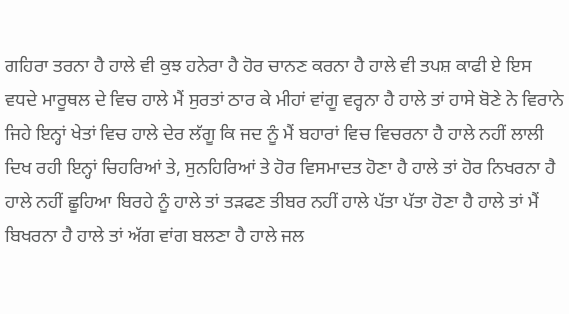ਗਹਿਰਾ ਤਰਨਾ ਹੈ ਹਾਲੇ ਵੀ ਕੁਝ ਹਨੇਰਾ ਹੈ ਹੋਰ ਚਾਨਣ ਕਰਨਾ ਹੈ ਹਾਲੇ ਵੀ ਤਪਸ਼ ਕਾਫੀ ਏ ਇਸ ਵਧਦੇ ਮਾਰੂਥਲ ਦੇ ਵਿਚ ਹਾਲੇ ਮੈਂ ਸੁਰਤਾਂ ਠਾਰ ਕੇ ਮੀਹਾਂ ਵਾਂਗੂ ਵਰ੍ਹਨਾ ਹੈ ਹਾਲੇ ਤਾਂ ਹਾਸੇ ਬੋਣੇ ਨੇ ਵਿਰਾਨੇ ਜਿਹੇ ਇਨ੍ਹਾਂ ਖੇਤਾਂ ਵਿਚ ਹਾਲੇ ਦੇਰ ਲੱਗੂ ਕਿ ਜਦ ਨੂੰ ਮੈਂ ਬਹਾਰਾਂ ਵਿਚ ਵਿਚਰਨਾ ਹੈ ਹਾਲੇ ਨਹੀਂ ਲਾਲੀ ਦਿਖ ਰਹੀ ਇਨ੍ਹਾਂ ਚਿਹਰਿਆਂ ਤੇ, ਸੁਨਹਿਰਿਆਂ ਤੇ ਹੋਰ ਵਿਸਮਾਦਤ ਹੋਣਾ ਹੈ ਹਾਲੇ ਤਾਂ ਹੋਰ ਨਿਖਰਨਾ ਹੈ ਹਾਲੇ ਨਹੀਂ ਛੂਹਿਆ ਬਿਰਹੇ ਨੂੰ ਹਾਲੇ ਤਾਂ ਤੜਫਣ ਤੀਬਰ ਨਹੀਂ ਹਾਲੇ ਪੱਤਾ ਪੱਤਾ ਹੋਣਾ ਹੈ ਹਾਲੇ ਤਾਂ ਮੈਂ ਬਿਖਰਨਾ ਹੈ ਹਾਲੇ ਤਾਂ ਅੱਗ ਵਾਂਗ ਬਲਣਾ ਹੈ ਹਾਲੇ ਜਲ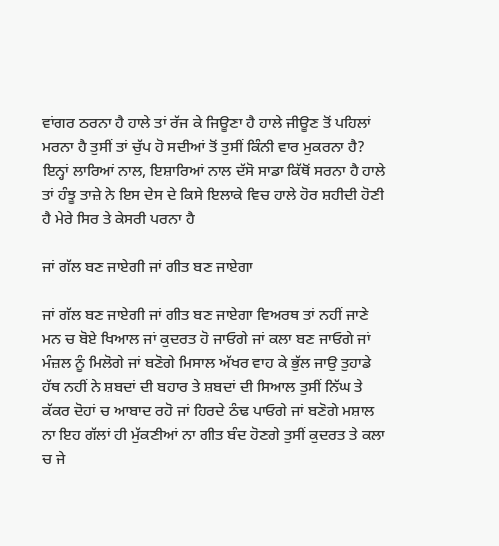ਵਾਂਗਰ ਠਰਨਾ ਹੈ ਹਾਲੇ ਤਾਂ ਰੱਜ ਕੇ ਜਿਊਣਾ ਹੈ ਹਾਲੇ ਜੀਊਣ ਤੋਂ ਪਹਿਲਾਂ ਮਰਨਾ ਹੈ ਤੁਸੀਂ ਤਾਂ ਚੁੱਪ ਹੋ ਸਦੀਆਂ ਤੋਂ ਤੁਸੀਂ ਕਿੰਨੀ ਵਾਰ ਮੁਕਰਨਾ ਹੈ? ਇਨ੍ਹਾਂ ਲਾਰਿਆਂ ਨਾਲ, ਇਸ਼ਾਰਿਆਂ ਨਾਲ ਦੱਸੋ ਸਾਡਾ ਕਿੱਥੋਂ ਸਰਨਾ ਹੈ ਹਾਲੇ ਤਾਂ ਹੰਝੂ ਤਾਜ਼ੇ ਨੇ ਇਸ ਦੇਸ ਦੇ ਕਿਸੇ ਇਲਾਕੇ ਵਿਚ ਹਾਲੇ ਹੋਰ ਸ਼ਹੀਦੀ ਹੋਣੀ ਹੈ ਮੇਰੇ ਸਿਰ ਤੇ ਕੇਸਰੀ ਪਰਨਾ ਹੈ

ਜਾਂ ਗੱਲ ਬਣ ਜਾਏਗੀ ਜਾਂ ਗੀਤ ਬਣ ਜਾਏਗਾ

ਜਾਂ ਗੱਲ ਬਣ ਜਾਏਗੀ ਜਾਂ ਗੀਤ ਬਣ ਜਾਏਗਾ ਵਿਅਰਥ ਤਾਂ ਨਹੀਂ ਜਾਣੇ ਮਨ ਚ ਬੋਏ ਖਿਆਲ ਜਾਂ ਕੁਦਰਤ ਹੋ ਜਾਓਗੇ ਜਾਂ ਕਲਾ ਬਣ ਜਾਓਗੇ ਜਾਂ ਮੰਜ਼ਲ ਨੂੰ ਮਿਲੋਗੇ ਜਾਂ ਬਣੋਗੇ ਮਿਸਾਲ ਅੱਖਰ ਵਾਹ ਕੇ ਭੁੱਲ ਜਾਉ ਤੁਹਾਡੇ ਹੱਥ ਨਹੀਂ ਨੇ ਸ਼ਬਦਾਂ ਦੀ ਬਹਾਰ ਤੇ ਸ਼ਬਦਾਂ ਦੀ ਸਿਆਲ ਤੁਸੀਂ ਨਿੱਘ ਤੇ ਕੱਕਰ ਦੋਹਾਂ ਚ ਆਬਾਦ ਰਹੋ ਜਾਂ ਹਿਰਦੇ ਠੰਢ ਪਾਓਗੇ ਜਾਂ ਬਣੋਗੇ ਮਸ਼ਾਲ ਨਾ ਇਹ ਗੱਲਾਂ ਹੀ ਮੁੱਕਣੀਆਂ ਨਾ ਗੀਤ ਬੰਦ ਹੋਣਗੇ ਤੁਸੀਂ ਕੁਦਰਤ ਤੇ ਕਲਾ ਚ ਜੇ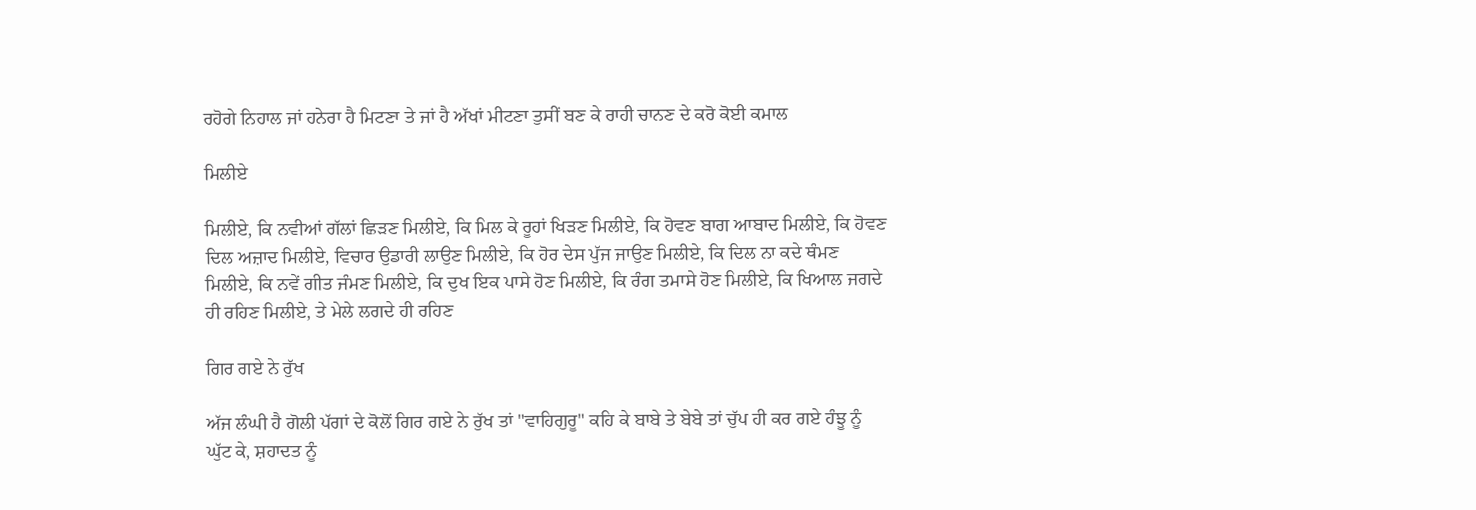ਰਹੋਗੇ ਨਿਹਾਲ ਜਾਂ ਹਨੇਰਾ ਹੈ ਮਿਟਣਾ ਤੇ ਜਾਂ ਹੈ ਅੱਖਾਂ ਮੀਟਣਾ ਤੁਸੀਂ ਬਣ ਕੇ ਰਾਹੀ ਚਾਨਣ ਦੇ ਕਰੋ ਕੋਈ ਕਮਾਲ

ਮਿਲੀਏ

ਮਿਲੀਏ, ਕਿ ਨਵੀਆਂ ਗੱਲਾਂ ਛਿੜਣ ਮਿਲੀਏ, ਕਿ ਮਿਲ ਕੇ ਰੂਹਾਂ ਖਿੜਣ ਮਿਲੀਏ, ਕਿ ਹੋਵਣ ਬਾਗ ਆਬਾਦ ਮਿਲੀਏ, ਕਿ ਹੋਵਣ ਦਿਲ ਅਜ਼ਾਦ ਮਿਲੀਏ, ਵਿਚਾਰ ਉਡਾਰੀ ਲਾਉਣ ਮਿਲੀਏ, ਕਿ ਹੋਰ ਦੇਸ ਪੁੱਜ ਜਾਉਣ ਮਿਲੀਏ, ਕਿ ਦਿਲ ਨਾ ਕਦੇ ਥੰਮਣ ਮਿਲੀਏ, ਕਿ ਨਵੇਂ ਗੀਤ ਜੰਮਣ ਮਿਲੀਏ, ਕਿ ਦੁਖ ਇਕ ਪਾਸੇ ਹੋਣ ਮਿਲੀਏ, ਕਿ ਰੰਗ ਤਮਾਸੇ ਹੋਣ ਮਿਲੀਏ, ਕਿ ਖਿਆਲ ਜਗਦੇ ਹੀ ਰਹਿਣ ਮਿਲੀਏ, ਤੇ ਮੇਲੇ ਲਗਦੇ ਹੀ ਰਹਿਣ

ਗਿਰ ਗਏ ਨੇ ਰੁੱਖ

ਅੱਜ ਲੰਘੀ ਹੈ ਗੋਲੀ ਪੱਗਾਂ ਦੇ ਕੋਲੋਂ ਗਿਰ ਗਏ ਨੇ ਰੁੱਖ ਤਾਂ "ਵਾਹਿਗੁਰੂ" ਕਹਿ ਕੇ ਬਾਬੇ ਤੇ ਬੇਬੇ ਤਾਂ ਚੁੱਪ ਹੀ ਕਰ ਗਏ ਹੰਝੂ ਨੂੰ ਘੁੱਟ ਕੇ, ਸ਼ਹਾਦਤ ਨੂੰ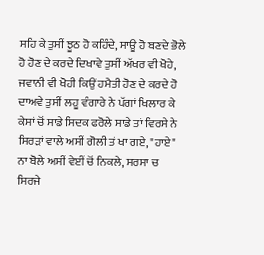ਸਹਿ ਕੇ ਤੁਸੀਂ ਝੂਠ ਹੋ ਕਹਿੰਦੇ, ਸਾਊ ਹੋ ਬਣਦੇ ਭੋਲੇ ਹੋ ਹੋਣ ਦੇ ਕਰਦੇ ਦਿਖਾਵੇ ਤੁਸੀਂ ਅੱਖਰ ਵੀ ਖੋਹੇ, ਜਵਾਨੀ ਵੀ ਖੋਹੀ ਕਿਉਂ ਹਮੈਤੀ ਹੋਣ ਦੇ ਕਰਦੇ ਹੋ ਦਾਅਵੇ ਤੁਸੀਂ ਲਹੂ ਵੰਗਾਰੇ ਨੇ ਪੱਗਾਂ ਖਿਲਾਰ ਕੇ ਕੇਸਾਂ ਚੋਂ ਸਾਡੇ ਸਿਦਕ ਫਰੋਲੇ ਸਾਡੇ ਤਾਂ ਵਿਰਸੇ ਨੇ ਸਿਰੜਾਂ ਵਾਲੇ ਅਸੀਂ ਗੋਲੀ ਤਂ ਖਾ ਗਏ, "ਹਾਏ" ਨਾ ਬੋਲੇ ਅਸੀਂ ਵੇਈਂ ਚੋਂ ਨਿਕਲੇ, ਸਰਸਾ ਚ ਸਿਰਜੇ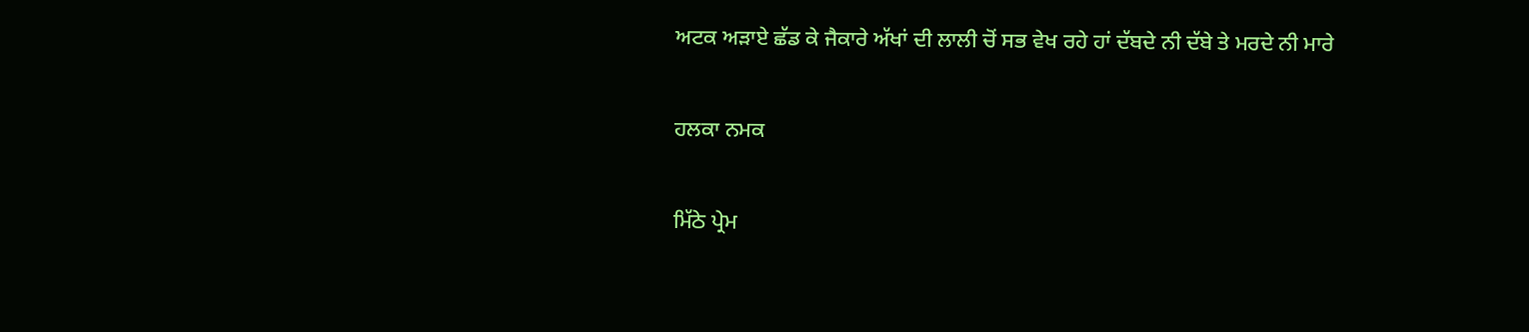ਅਟਕ ਅੜਾਏ ਛੱਡ ਕੇ ਜੈਕਾਰੇ ਅੱਖਾਂ ਦੀ ਲਾਲੀ ਚੋਂ ਸਭ ਵੇਖ ਰਹੇ ਹਾਂ ਦੱਬਦੇ ਨੀ ਦੱਬੇ ਤੇ ਮਰਦੇ ਨੀ ਮਾਰੇ

ਹਲਕਾ ਨਮਕ

ਮਿੱਠੇ ਪ੍ਰੇਮ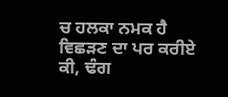ਚ ਹਲਕਾ ਨਮਕ ਹੈ ਵਿਛੜਣ ਦਾ ਪਰ ਕਰੀਏ ਕੀ, ਢੰਗ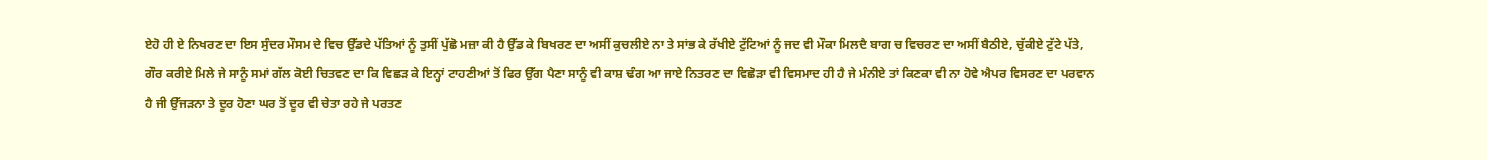ਏਹੋ ਹੀ ਏ ਨਿਖਰਣ ਦਾ ਇਸ ਸੁੰਦਰ ਮੌਸਮ ਦੇ ਵਿਚ ਉੱਡਦੇ ਪੱਤਿਆਂ ਨੂੰ ਤੁਸੀਂ ਪੁੱਛੋ ਮਜ਼ਾ ਕੀ ਹੈ ਉੱਡ ਕੇ ਬਿਖਰਣ ਦਾ ਅਸੀਂ ਕੁਚਲੀਏ ਨਾ ਤੇ ਸਾਂਭ ਕੇ ਰੱਖੀਏ ਟੁੱਟਿਆਂ ਨੂੰ ਜਦ ਵੀ ਮੌਕਾ ਮਿਲਦੈ ਬਾਗ ਚ ਵਿਚਰਣ ਦਾ ਅਸੀਂ ਬੈਠੀਏ, ਚੁੱਕੀਏ ਟੁੱਟੇ ਪੱਤੇ, ਗੌਰ ਕਰੀਏ ਮਿਲੇ ਜੇ ਸਾਨੂੰ ਸਮਾਂ ਗੱਲ ਕੋਈ ਚਿਤਵਣ ਦਾ ਕਿ ਵਿਛੜ ਕੇ ਇਨ੍ਹਾਂ ਟਾਹਣੀਆਂ ਤੋਂ ਫਿਰ ਉੱਗ ਪੈਣਾ ਸਾਨੂੰ ਵੀ ਕਾਸ਼ ਢੰਗ ਆ ਜਾਏ ਨਿਤਰਣ ਦਾ ਵਿਛੋੜਾ ਵੀ ਵਿਸਮਾਦ ਹੀ ਹੈ ਜੇ ਮੰਨੀਏ ਤਾਂ ਕਿਣਕਾ ਵੀ ਨਾ ਹੋਵੇ ਐਪਰ ਵਿਸਰਣ ਦਾ ਪਰਵਾਨ ਹੈ ਜੀ ਉੱਜੜਨਾ ਤੇ ਦੂਰ ਹੋਣਾ ਘਰ ਤੋਂ ਦੂਰ ਵੀ ਚੇਤਾ ਰਹੇ ਜੇ ਪਰਤਣ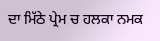ਦਾ ਮਿੱਠੇ ਪ੍ਰੇਮ ਚ ਹਲਕਾ ਨਮਕ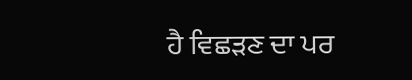ਹੈ ਵਿਛੜਣ ਦਾ ਪਰ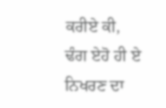ਕਰੀਏ ਕੀ, ਢੰਗ ਏਹੋ ਹੀ ਏ ਨਿਖਰਣ ਦਾ